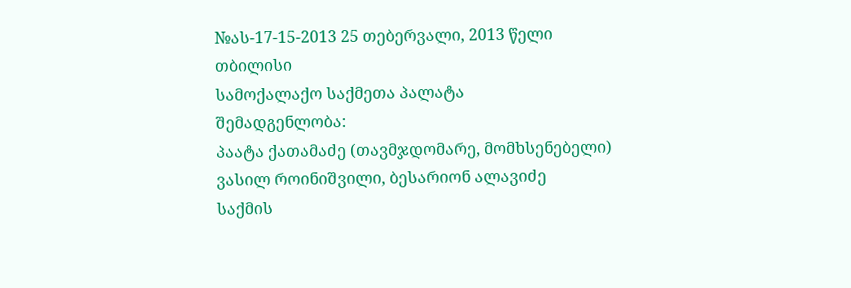№ას-17-15-2013 25 თებერვალი, 2013 წელი
თბილისი
სამოქალაქო საქმეთა პალატა
შემადგენლობა:
პაატა ქათამაძე (თავმჯდომარე, მომხსენებელი)
ვასილ როინიშვილი, ბესარიონ ალავიძე
საქმის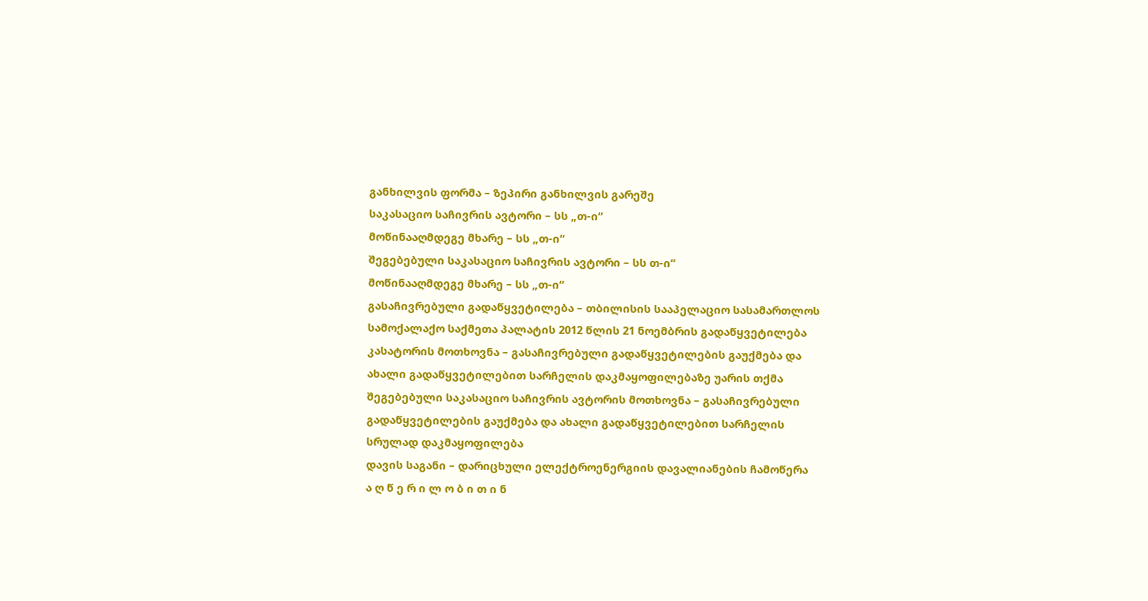განხილვის ფორმა – ზეპირი განხილვის გარეშე
საკასაციო საჩივრის ავტორი – სს „თ-ი“
მოწინააღმდეგე მხარე – სს „თ-ი“
შეგებებული საკასაციო საჩივრის ავტორი – სს თ-ი“
მოწინააღმდეგე მხარე – სს „თ-ი“
გასაჩივრებული გადაწყვეტილება – თბილისის სააპელაციო სასამართლოს სამოქალაქო საქმეთა პალატის 2012 წლის 21 ნოემბრის გადაწყვეტილება
კასატორის მოთხოვნა – გასაჩივრებული გადაწყვეტილების გაუქმება და ახალი გადაწყვეტილებით სარჩელის დაკმაყოფილებაზე უარის თქმა
შეგებებული საკასაციო საჩივრის ავტორის მოთხოვნა – გასაჩივრებული გადაწყვეტილების გაუქმება და ახალი გადაწყვეტილებით სარჩელის სრულად დაკმაყოფილება
დავის საგანი – დარიცხული ელექტროენერგიის დავალიანების ჩამოწერა
ა ღ წ ე რ ი ლ ო ბ ი თ ი ნ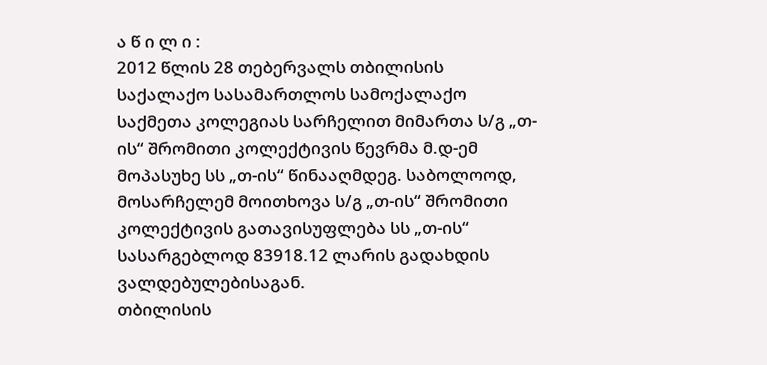ა წ ი ლ ი :
2012 წლის 28 თებერვალს თბილისის საქალაქო სასამართლოს სამოქალაქო საქმეთა კოლეგიას სარჩელით მიმართა ს/გ „თ-ის“ შრომითი კოლექტივის წევრმა მ.დ-ემ მოპასუხე სს „თ-ის“ წინააღმდეგ. საბოლოოდ, მოსარჩელემ მოითხოვა ს/გ „თ-ის“ შრომითი კოლექტივის გათავისუფლება სს „თ-ის“ სასარგებლოდ 83918.12 ლარის გადახდის ვალდებულებისაგან.
თბილისის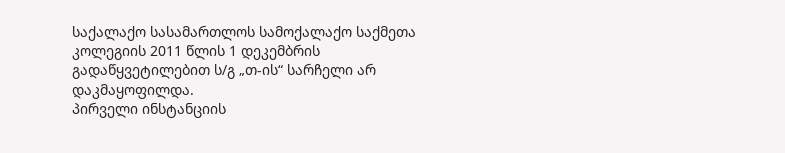საქალაქო სასამართლოს სამოქალაქო საქმეთა კოლეგიის 2011 წლის 1 დეკემბრის გადაწყვეტილებით ს/გ „თ-ის“ სარჩელი არ დაკმაყოფილდა.
პირველი ინსტანციის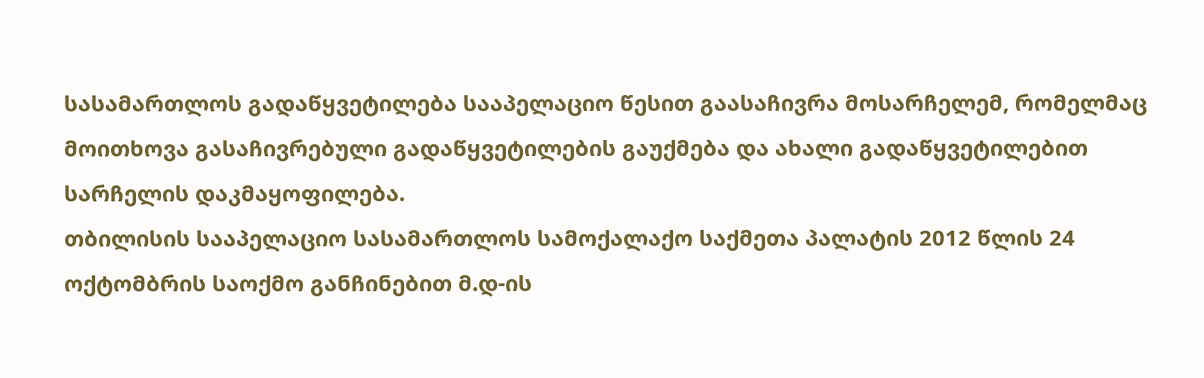სასამართლოს გადაწყვეტილება სააპელაციო წესით გაასაჩივრა მოსარჩელემ, რომელმაც მოითხოვა გასაჩივრებული გადაწყვეტილების გაუქმება და ახალი გადაწყვეტილებით სარჩელის დაკმაყოფილება.
თბილისის სააპელაციო სასამართლოს სამოქალაქო საქმეთა პალატის 2012 წლის 24 ოქტომბრის საოქმო განჩინებით მ.დ-ის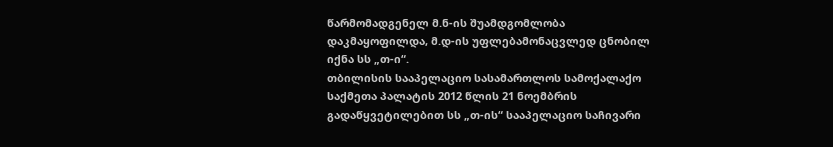წარმომადგენელ მ.ნ-ის შუამდგომლობა დაკმაყოფილდა, მ.დ-ის უფლებამონაცვლედ ცნობილ იქნა სს „თ-ი“.
თბილისის სააპელაციო სასამართლოს სამოქალაქო საქმეთა პალატის 2012 წლის 21 ნოემბრის გადაწყვეტილებით სს „თ-ის“ სააპელაციო საჩივარი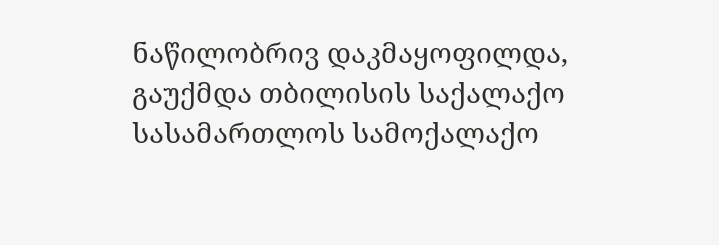ნაწილობრივ დაკმაყოფილდა, გაუქმდა თბილისის საქალაქო სასამართლოს სამოქალაქო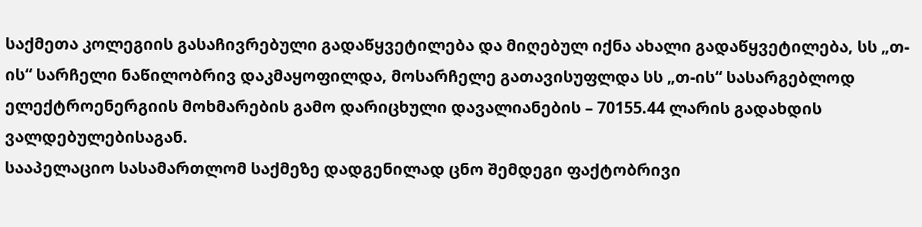საქმეთა კოლეგიის გასაჩივრებული გადაწყვეტილება და მიღებულ იქნა ახალი გადაწყვეტილება, სს „თ-ის“ სარჩელი ნაწილობრივ დაკმაყოფილდა, მოსარჩელე გათავისუფლდა სს „თ-ის“ სასარგებლოდ ელექტროენერგიის მოხმარების გამო დარიცხული დავალიანების – 70155.44 ლარის გადახდის ვალდებულებისაგან.
სააპელაციო სასამართლომ საქმეზე დადგენილად ცნო შემდეგი ფაქტობრივი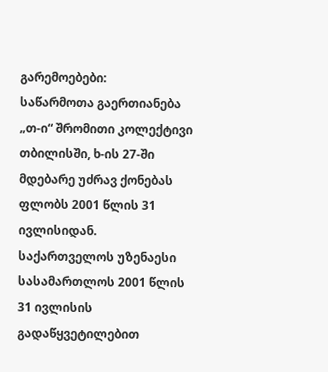გარემოებები:
საწარმოთა გაერთიანება „თ-ი“ შრომითი კოლექტივი თბილისში, ხ-ის 27-ში მდებარე უძრავ ქონებას ფლობს 2001 წლის 31 ივლისიდან.
საქართველოს უზენაესი სასამართლოს 2001 წლის 31 ივლისის გადაწყვეტილებით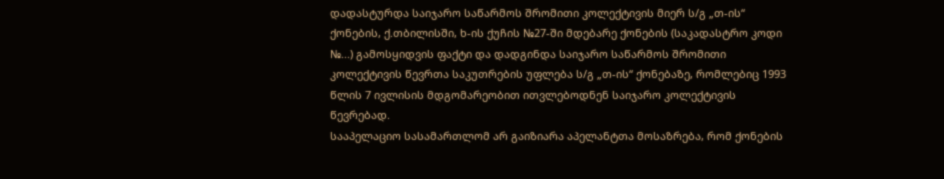დადასტურდა საიჯარო საწარმოს შრომითი კოლექტივის მიერ ს/გ „თ-ის“ ქონების, ქ.თბილისში, ხ-ის ქუჩის №27-ში მდებარე ქონების (საკადასტრო კოდი №...) გამოსყიდვის ფაქტი და დადგინდა საიჯარო საწარმოს შრომითი კოლექტივის წევრთა საკუთრების უფლება ს/გ „თ-ის“ ქონებაზე, რომლებიც 1993 წლის 7 ივლისის მდგომარეობით ითვლებოდნენ საიჯარო კოლექტივის წევრებად.
სააპელაციო სასამართლომ არ გაიზიარა აპელანტთა მოსაზრება, რომ ქონების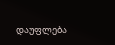დაუფლება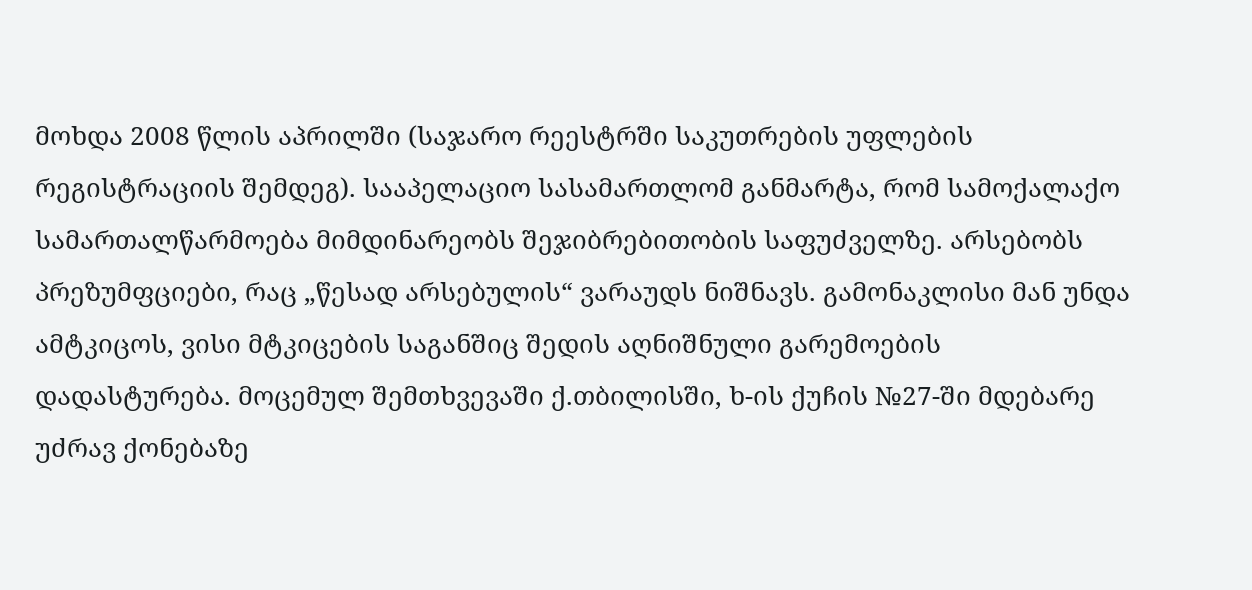მოხდა 2008 წლის აპრილში (საჯარო რეესტრში საკუთრების უფლების რეგისტრაციის შემდეგ). სააპელაციო სასამართლომ განმარტა, რომ სამოქალაქო სამართალწარმოება მიმდინარეობს შეჯიბრებითობის საფუძველზე. არსებობს პრეზუმფციები, რაც „წესად არსებულის“ ვარაუდს ნიშნავს. გამონაკლისი მან უნდა ამტკიცოს, ვისი მტკიცების საგანშიც შედის აღნიშნული გარემოების დადასტურება. მოცემულ შემთხვევაში ქ.თბილისში, ხ-ის ქუჩის №27-ში მდებარე უძრავ ქონებაზე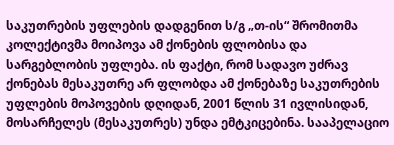საკუთრების უფლების დადგენით ს/გ „თ-ის“ შრომითმა კოლექტივმა მოიპოვა ამ ქონების ფლობისა და სარგებლობის უფლება. ის ფაქტი, რომ სადავო უძრავ ქონებას მესაკუთრე არ ფლობდა ამ ქონებაზე საკუთრების უფლების მოპოვების დღიდან, 2001 წლის 31 ივლისიდან, მოსარჩელეს (მესაკუთრეს) უნდა ემტკიცებინა. სააპელაციო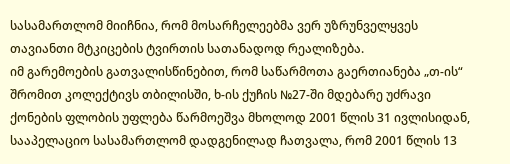სასამართლომ მიიჩნია, რომ მოსარჩელეებმა ვერ უზრუნველყვეს თავიანთი მტკიცების ტვირთის სათანადოდ რეალიზება.
იმ გარემოების გათვალისწინებით, რომ საწარმოთა გაერთიანება „თ-ის“ შრომით კოლექტივს თბილისში, ხ-ის ქუჩის №27-ში მდებარე უძრავი ქონების ფლობის უფლება წარმოეშვა მხოლოდ 2001 წლის 31 ივლისიდან, სააპელაციო სასამართლომ დადგენილად ჩათვალა, რომ 2001 წლის 13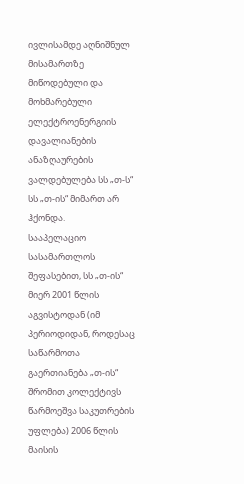ივლისამდე აღნიშნულ მისამართზე მიწოდებული და მოხმარებული ელექტროენერგიის დავალიანების ანაზღაურების ვალდებულება სს „თ-ს“ სს „თ-ის“ მიმართ არ ჰქონდა.
სააპელაციო სასამართლოს შეფასებით, სს „თ-ის“ მიერ 2001 წლის აგვისტოდან (იმ პერიოდიდან, როდესაც საწარმოთა გაერთიანება „თ-ის“ შრომით კოლექტივს წარმოეშვა საკუთრების უფლება) 2006 წლის მაისის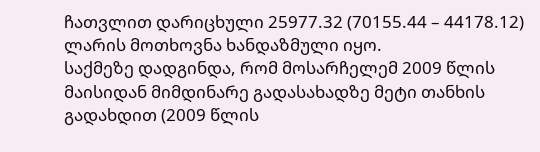ჩათვლით დარიცხული 25977.32 (70155.44 – 44178.12) ლარის მოთხოვნა ხანდაზმული იყო.
საქმეზე დადგინდა, რომ მოსარჩელემ 2009 წლის მაისიდან მიმდინარე გადასახადზე მეტი თანხის გადახდით (2009 წლის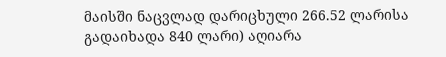მაისში ნაცვლად დარიცხული 266.52 ლარისა გადაიხადა 840 ლარი) აღიარა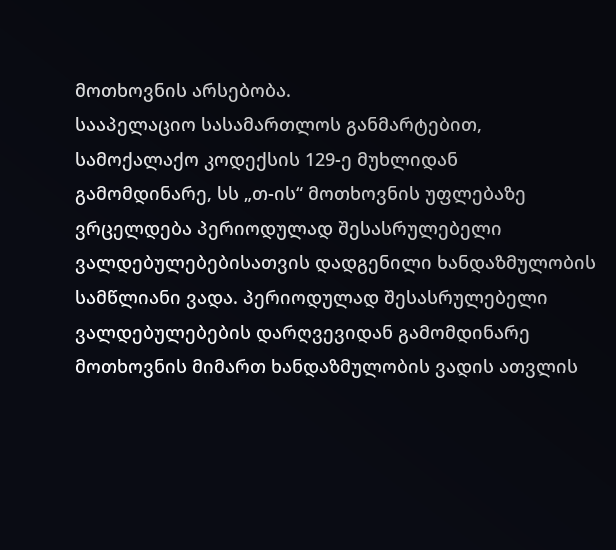მოთხოვნის არსებობა.
სააპელაციო სასამართლოს განმარტებით, სამოქალაქო კოდექსის 129-ე მუხლიდან გამომდინარე, სს „თ-ის“ მოთხოვნის უფლებაზე ვრცელდება პერიოდულად შესასრულებელი ვალდებულებებისათვის დადგენილი ხანდაზმულობის სამწლიანი ვადა. პერიოდულად შესასრულებელი ვალდებულებების დარღვევიდან გამომდინარე მოთხოვნის მიმართ ხანდაზმულობის ვადის ათვლის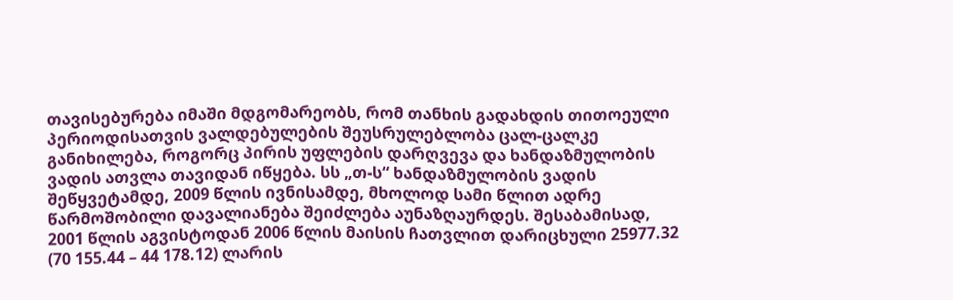თავისებურება იმაში მდგომარეობს, რომ თანხის გადახდის თითოეული პერიოდისათვის ვალდებულების შეუსრულებლობა ცალ-ცალკე განიხილება, როგორც პირის უფლების დარღვევა და ხანდაზმულობის ვადის ათვლა თავიდან იწყება. სს „თ-ს“ ხანდაზმულობის ვადის შეწყვეტამდე, 2009 წლის ივნისამდე, მხოლოდ სამი წლით ადრე წარმოშობილი დავალიანება შეიძლება აუნაზღაურდეს. შესაბამისად, 2001 წლის აგვისტოდან 2006 წლის მაისის ჩათვლით დარიცხული 25977.32 (70 155.44 – 44 178.12) ლარის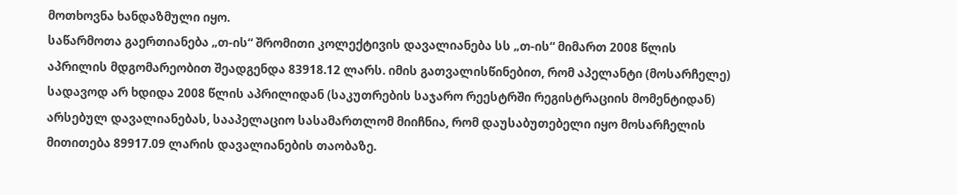მოთხოვნა ხანდაზმული იყო.
საწარმოთა გაერთიანება „თ-ის“ შრომითი კოლექტივის დავალიანება სს „თ-ის“ მიმართ 2008 წლის აპრილის მდგომარეობით შეადგენდა 83918.12 ლარს. იმის გათვალისწინებით, რომ აპელანტი (მოსარჩელე) სადავოდ არ ხდიდა 2008 წლის აპრილიდან (საკუთრების საჯარო რეესტრში რეგისტრაციის მომენტიდან) არსებულ დავალიანებას, სააპელაციო სასამართლომ მიიჩნია, რომ დაუსაბუთებელი იყო მოსარჩელის მითითება 89917.09 ლარის დავალიანების თაობაზე.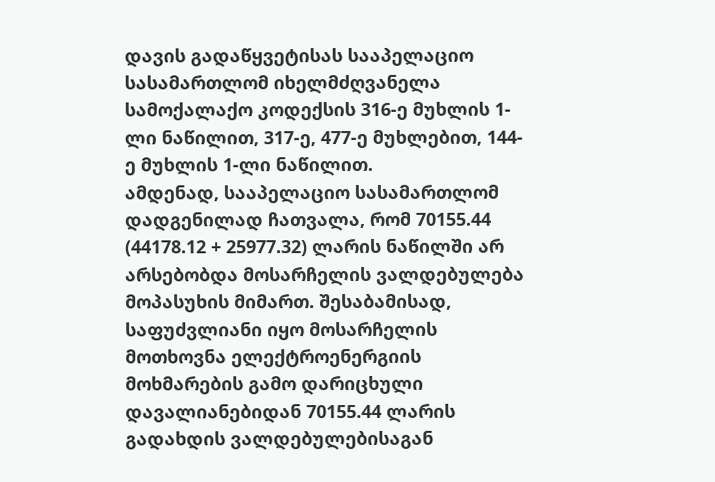დავის გადაწყვეტისას სააპელაციო სასამართლომ იხელმძღვანელა სამოქალაქო კოდექსის 316-ე მუხლის 1-ლი ნაწილით, 317-ე, 477-ე მუხლებით, 144-ე მუხლის 1-ლი ნაწილით.
ამდენად, სააპელაციო სასამართლომ დადგენილად ჩათვალა, რომ 70155.44 (44178.12 + 25977.32) ლარის ნაწილში არ არსებობდა მოსარჩელის ვალდებულება მოპასუხის მიმართ. შესაბამისად, საფუძვლიანი იყო მოსარჩელის მოთხოვნა ელექტროენერგიის მოხმარების გამო დარიცხული დავალიანებიდან 70155.44 ლარის გადახდის ვალდებულებისაგან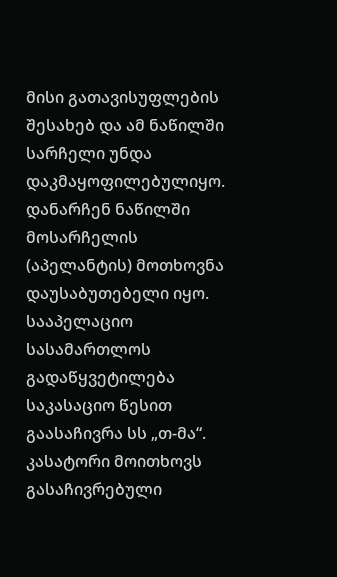მისი გათავისუფლების შესახებ და ამ ნაწილში სარჩელი უნდა დაკმაყოფილებულიყო. დანარჩენ ნაწილში მოსარჩელის (აპელანტის) მოთხოვნა დაუსაბუთებელი იყო.
სააპელაციო სასამართლოს გადაწყვეტილება საკასაციო წესით გაასაჩივრა სს „თ-მა“. კასატორი მოითხოვს გასაჩივრებული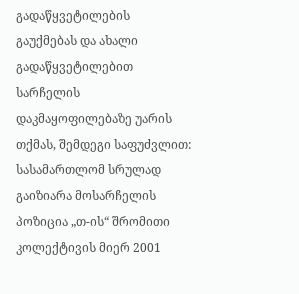გადაწყვეტილების გაუქმებას და ახალი გადაწყვეტილებით სარჩელის დაკმაყოფილებაზე უარის თქმას, შემდეგი საფუძვლით:
სასამართლომ სრულად გაიზიარა მოსარჩელის პოზიცია „თ-ის“ შრომითი კოლექტივის მიერ 2001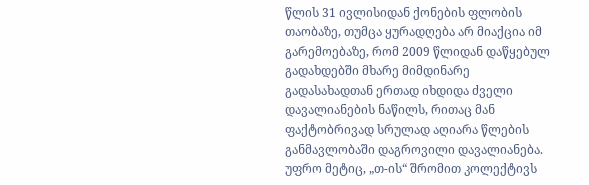წლის 31 ივლისიდან ქონების ფლობის თაობაზე, თუმცა ყურადღება არ მიაქცია იმ გარემოებაზე, რომ 2009 წლიდან დაწყებულ გადახდებში მხარე მიმდინარე გადასახადთან ერთად იხდიდა ძველი დავალიანების ნაწილს, რითაც მან ფაქტობრივად სრულად აღიარა წლების განმავლობაში დაგროვილი დავალიანება. უფრო მეტიც, „თ-ის“ შრომით კოლექტივს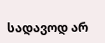სადავოდ არ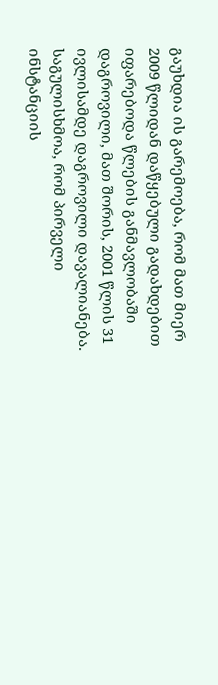გაუხდია ის გარემოება, რომ მათ მიერ 2009 წლიდან დაწყებული გადახდებით იფარებოდა წლების განმავლობაში დაგროვილი, მათ შორის, 2001 წლის 31 ივლისამდე დაგროვილი დავალიანება. საგულისხმოა, რომ პირველი ინსტანციის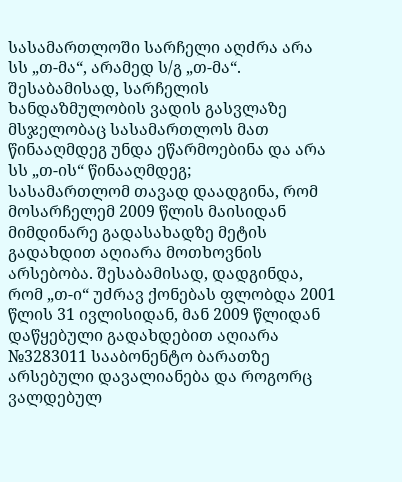სასამართლოში სარჩელი აღძრა არა სს „თ-მა“, არამედ ს/გ „თ-მა“. შესაბამისად, სარჩელის ხანდაზმულობის ვადის გასვლაზე მსჯელობაც სასამართლოს მათ წინააღმდეგ უნდა ეწარმოებინა და არა სს „თ-ის“ წინააღმდეგ;
სასამართლომ თავად დაადგინა, რომ მოსარჩელემ 2009 წლის მაისიდან მიმდინარე გადასახადზე მეტის გადახდით აღიარა მოთხოვნის არსებობა. შესაბამისად, დადგინდა, რომ „თ-ი“ უძრავ ქონებას ფლობდა 2001 წლის 31 ივლისიდან, მან 2009 წლიდან დაწყებული გადახდებით აღიარა №3283011 სააბონენტო ბარათზე არსებული დავალიანება და როგორც ვალდებულ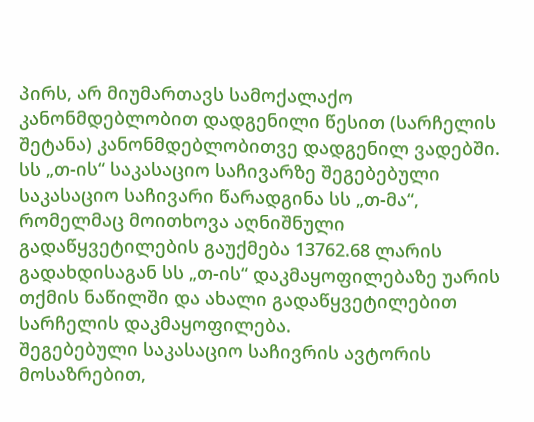პირს, არ მიუმართავს სამოქალაქო კანონმდებლობით დადგენილი წესით (სარჩელის შეტანა) კანონმდებლობითვე დადგენილ ვადებში.
სს „თ-ის“ საკასაციო საჩივარზე შეგებებული საკასაციო საჩივარი წარადგინა სს „თ-მა“, რომელმაც მოითხოვა აღნიშნული გადაწყვეტილების გაუქმება 13762.68 ლარის გადახდისაგან სს „თ-ის“ დაკმაყოფილებაზე უარის თქმის ნაწილში და ახალი გადაწყვეტილებით სარჩელის დაკმაყოფილება.
შეგებებული საკასაციო საჩივრის ავტორის მოსაზრებით,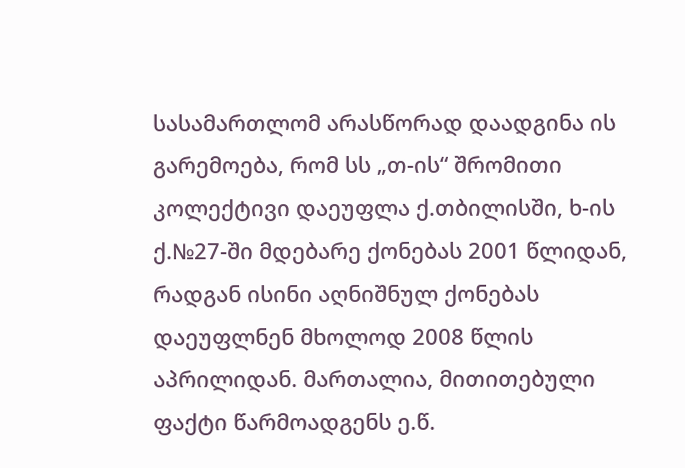სასამართლომ არასწორად დაადგინა ის გარემოება, რომ სს „თ-ის“ შრომითი კოლექტივი დაეუფლა ქ.თბილისში, ხ-ის ქ.№27-ში მდებარე ქონებას 2001 წლიდან, რადგან ისინი აღნიშნულ ქონებას დაეუფლნენ მხოლოდ 2008 წლის აპრილიდან. მართალია, მითითებული ფაქტი წარმოადგენს ე.წ.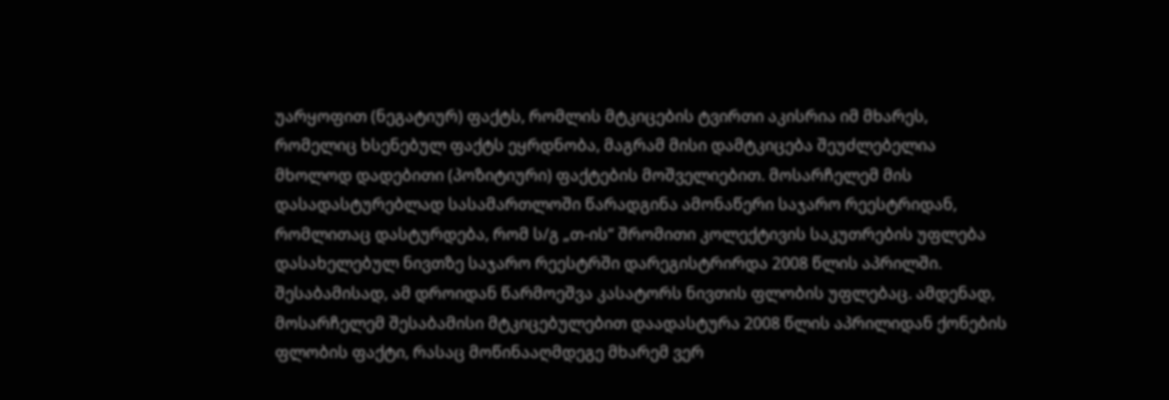უარყოფით (ნეგატიურ) ფაქტს, რომლის მტკიცების ტვირთი აკისრია იმ მხარეს, რომელიც ხსენებულ ფაქტს ეყრდნობა, მაგრამ მისი დამტკიცება შეუძლებელია მხოლოდ დადებითი (პოზიტიური) ფაქტების მოშველიებით. მოსარჩელემ მის დასადასტურებლად სასამართლოში წარადგინა ამონაწერი საჯარო რეესტრიდან, რომლითაც დასტურდება, რომ ს/გ „თ-ის“ შრომითი კოლექტივის საკუთრების უფლება დასახელებულ ნივთზე საჯარო რეესტრში დარეგისტრირდა 2008 წლის აპრილში. შესაბამისად, ამ დროიდან წარმოეშვა კასატორს ნივთის ფლობის უფლებაც. ამდენად, მოსარჩელემ შესაბამისი მტკიცებულებით დაადასტურა 2008 წლის აპრილიდან ქონების ფლობის ფაქტი, რასაც მოწინააღმდეგე მხარემ ვერ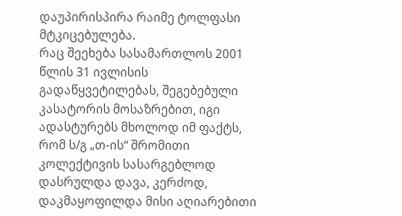დაუპირისპირა რაიმე ტოლფასი მტკიცებულება.
რაც შეეხება სასამართლოს 2001 წლის 31 ივლისის გადაწყვეტილებას, შეგებებული კასატორის მოსაზრებით, იგი ადასტურებს მხოლოდ იმ ფაქტს, რომ ს/გ „თ-ის“ შრომითი კოლექტივის სასარგებლოდ დასრულდა დავა, კერძოდ, დაკმაყოფილდა მისი აღიარებითი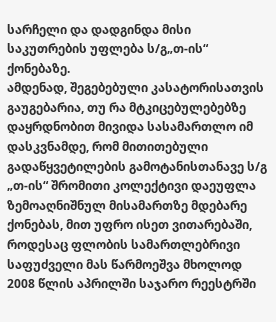სარჩელი და დადგინდა მისი საკუთრების უფლება ს/გ„თ-ის“ ქონებაზე.
ამდენად, შეგებებული კასატორისათვის გაუგებარია, თუ რა მტკიცებულებებზე დაყრდნობით მივიდა სასამართლო იმ დასკვნამდე, რომ მითითებული გადაწყვეტილების გამოტანისთანავე ს/გ „თ-ის“ შრომითი კოლექტივი დაეუფლა ზემოაღნიშნულ მისამართზე მდებარე ქონებას, მით უფრო ისეთ ვითარებაში, როდესაც ფლობის სამართლებრივი საფუძველი მას წარმოეშვა მხოლოდ 2008 წლის აპრილში საჯარო რეესტრში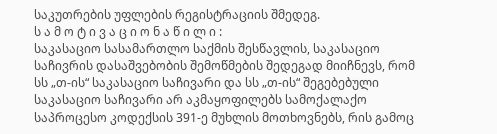საკუთრების უფლების რეგისტრაციის შმედეგ.
ს ა მ ო ტ ი ვ ა ც ი ო ნ ა წ ი ლ ი :
საკასაციო სასამართლო საქმის შესწავლის, საკასაციო საჩივრის დასაშვებობის შემოწმების შედეგად მიიჩნევს, რომ სს „თ-ის“ საკასაციო საჩივარი და სს „თ-ის“ შეგებებული საკასაციო საჩივარი არ აკმაყოფილებს სამოქალაქო საპროცესო კოდექსის 391-ე მუხლის მოთხოვნებს, რის გამოც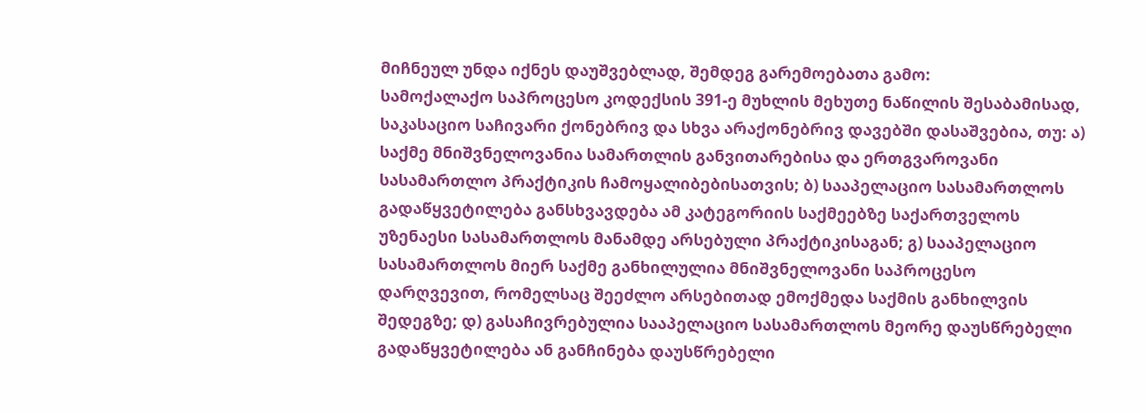მიჩნეულ უნდა იქნეს დაუშვებლად, შემდეგ გარემოებათა გამო:
სამოქალაქო საპროცესო კოდექსის 391-ე მუხლის მეხუთე ნაწილის შესაბამისად, საკასაციო საჩივარი ქონებრივ და სხვა არაქონებრივ დავებში დასაშვებია, თუ: ა) საქმე მნიშვნელოვანია სამართლის განვითარებისა და ერთგვაროვანი სასამართლო პრაქტიკის ჩამოყალიბებისათვის; ბ) სააპელაციო სასამართლოს გადაწყვეტილება განსხვავდება ამ კატეგორიის საქმეებზე საქართველოს უზენაესი სასამართლოს მანამდე არსებული პრაქტიკისაგან; გ) სააპელაციო სასამართლოს მიერ საქმე განხილულია მნიშვნელოვანი საპროცესო დარღვევით, რომელსაც შეეძლო არსებითად ემოქმედა საქმის განხილვის შედეგზე; დ) გასაჩივრებულია სააპელაციო სასამართლოს მეორე დაუსწრებელი გადაწყვეტილება ან განჩინება დაუსწრებელი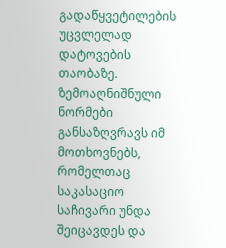გადაწყვეტილების უცვლელად დატოვების თაობაზე. ზემოაღნიშნული ნორმები განსაზღვრავს იმ მოთხოვნებს, რომელთაც საკასაციო საჩივარი უნდა შეიცავდეს და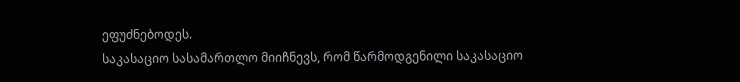ეფუძნებოდეს.
საკასაციო სასამართლო მიიჩნევს, რომ წარმოდგენილი საკასაციო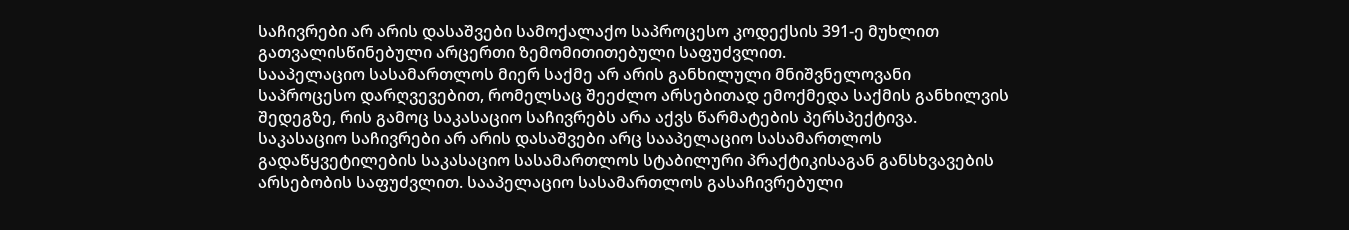საჩივრები არ არის დასაშვები სამოქალაქო საპროცესო კოდექსის 391-ე მუხლით გათვალისწინებული არცერთი ზემომითითებული საფუძვლით.
სააპელაციო სასამართლოს მიერ საქმე არ არის განხილული მნიშვნელოვანი საპროცესო დარღვევებით, რომელსაც შეეძლო არსებითად ემოქმედა საქმის განხილვის შედეგზე, რის გამოც საკასაციო საჩივრებს არა აქვს წარმატების პერსპექტივა.
საკასაციო საჩივრები არ არის დასაშვები არც სააპელაციო სასამართლოს გადაწყვეტილების საკასაციო სასამართლოს სტაბილური პრაქტიკისაგან განსხვავების არსებობის საფუძვლით. სააპელაციო სასამართლოს გასაჩივრებული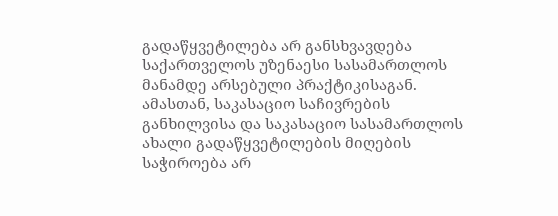გადაწყვეტილება არ განსხვავდება საქართველოს უზენაესი სასამართლოს მანამდე არსებული პრაქტიკისაგან.
ამასთან, საკასაციო საჩივრების განხილვისა და საკასაციო სასამართლოს ახალი გადაწყვეტილების მიღების საჭიროება არ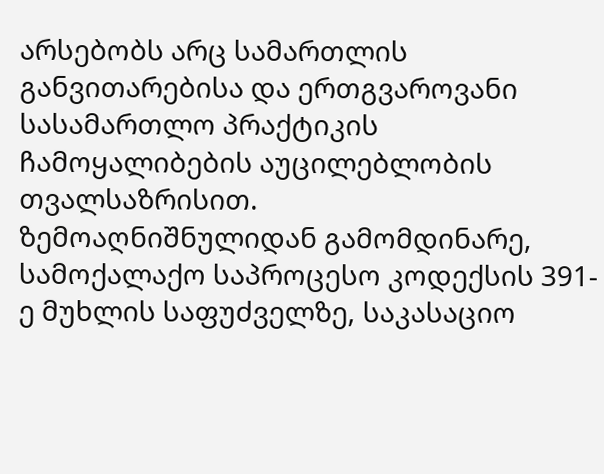არსებობს არც სამართლის განვითარებისა და ერთგვაროვანი სასამართლო პრაქტიკის ჩამოყალიბების აუცილებლობის თვალსაზრისით.
ზემოაღნიშნულიდან გამომდინარე, სამოქალაქო საპროცესო კოდექსის 391-ე მუხლის საფუძველზე, საკასაციო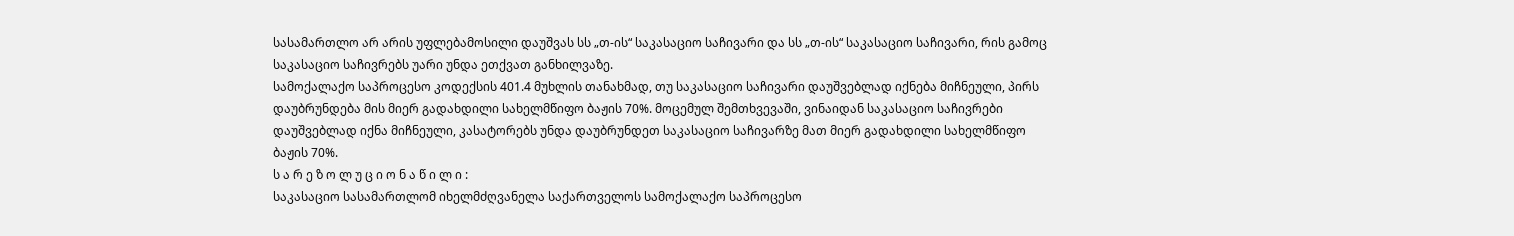სასამართლო არ არის უფლებამოსილი დაუშვას სს „თ-ის“ საკასაციო საჩივარი და სს „თ-ის“ საკასაციო საჩივარი, რის გამოც საკასაციო საჩივრებს უარი უნდა ეთქვათ განხილვაზე.
სამოქალაქო საპროცესო კოდექსის 401.4 მუხლის თანახმად, თუ საკასაციო საჩივარი დაუშვებლად იქნება მიჩნეული, პირს დაუბრუნდება მის მიერ გადახდილი სახელმწიფო ბაჟის 70%. მოცემულ შემთხვევაში, ვინაიდან საკასაციო საჩივრები დაუშვებლად იქნა მიჩნეული, კასატორებს უნდა დაუბრუნდეთ საკასაციო საჩივარზე მათ მიერ გადახდილი სახელმწიფო ბაჟის 70%.
ს ა რ ე ზ ო ლ უ ც ი ო ნ ა წ ი ლ ი :
საკასაციო სასამართლომ იხელმძღვანელა საქართველოს სამოქალაქო საპროცესო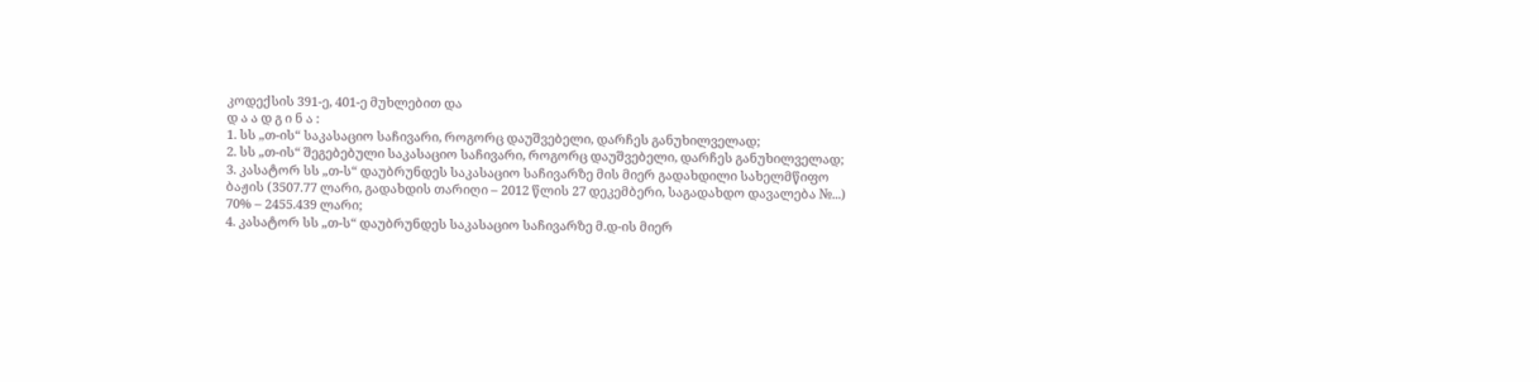კოდექსის 391-ე, 401-ე მუხლებით და
დ ა ა დ გ ი ნ ა :
1. სს „თ-ის“ საკასაციო საჩივარი, როგორც დაუშვებელი, დარჩეს განუხილველად;
2. სს „თ-ის“ შეგებებული საკასაციო საჩივარი, როგორც დაუშვებელი, დარჩეს განუხილველად;
3. კასატორ სს „თ-ს“ დაუბრუნდეს საკასაციო საჩივარზე მის მიერ გადახდილი სახელმწიფო ბაჟის (3507.77 ლარი, გადახდის თარიღი – 2012 წლის 27 დეკემბერი, საგადახდო დავალება №...) 70% – 2455.439 ლარი;
4. კასატორ სს „თ-ს“ დაუბრუნდეს საკასაციო საჩივარზე მ.დ-ის მიერ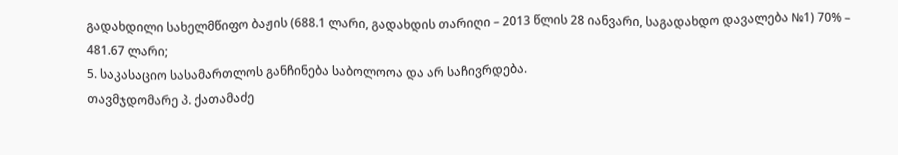გადახდილი სახელმწიფო ბაჟის (688.1 ლარი, გადახდის თარიღი – 2013 წლის 28 იანვარი, საგადახდო დავალება №1) 70% – 481.67 ლარი;
5. საკასაციო სასამართლოს განჩინება საბოლოოა და არ საჩივრდება.
თავმჯდომარე პ. ქათამაძე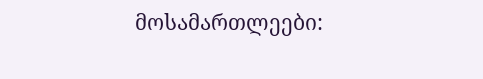მოსამართლეები: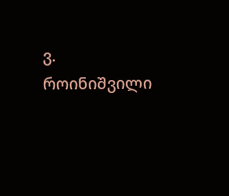ვ. როინიშვილი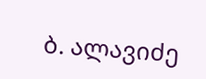ბ. ალავიძე